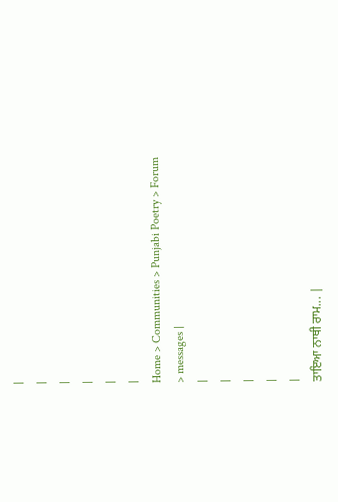|
|
|
|
|
|
Home > Communities > Punjabi Poetry > Forum > messages |
|
|
|
|
|
ਤਾਇਆ ਨਾਥੀ ਰਾਮ... |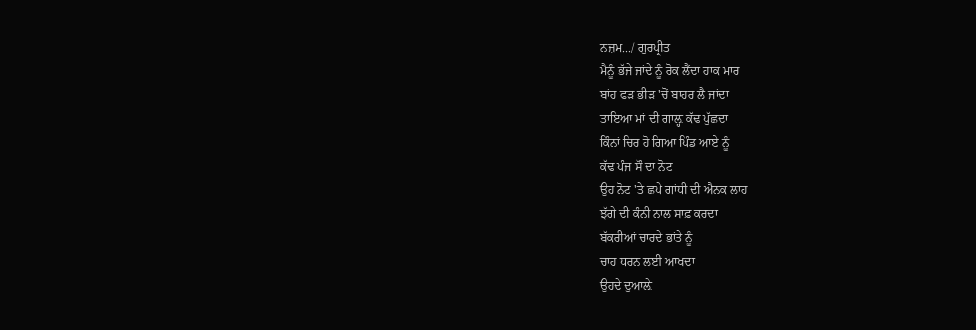ਨਜ਼ਮ.../ ਗੁਰਪ੍ਰੀਤ
ਮੈਨੂੰ ਭੱਜੇ ਜਾਂਦੇ ਨੂੰ ਰੋਕ ਲੈਂਦਾ ਹਾਕ ਮਾਰ
ਬਾਂਹ ਫੜ ਭੀੜ 'ਚੋਂ ਬਾਹਰ ਲੈ ਜਾਂਦਾ
ਤਾਇਆ ਮਾਂ ਦੀ ਗਾਲ਼੍ਹ ਕੱਢ ਪੁੱਛਦਾ
ਕਿੰਨਾਂ ਚਿਰ ਹੋ ਗਿਆ ਪਿੰਡ ਆਏ ਨੂੰ
ਕੱਢ ਪੰਜ ਸੌ ਦਾ ਨੋਟ
ਉਹ ਨੋਟ 'ਤੇ ਛਪੇ ਗਾਂਧੀ ਦੀ ਐਨਕ ਲਾਹ
ਝੱਗੇ ਦੀ ਕੰਨੀ ਨਾਲ ਸਾਫ਼ ਕਰਦਾ
ਬੱਕਰੀਆਂ ਚਾਰਦੇ ਭਾਂਤੇ ਨੂੰ
ਚਾਹ ਧਰਨ ਲਈ ਆਖਦਾ
ਉਹਦੇ ਦੁਆਲ਼ੇ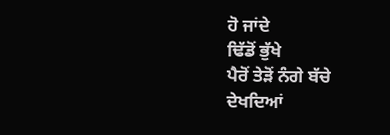ਹੋ ਜਾਂਦੇ
ਢਿੱਡੋਂ ਭੁੱਖੇ
ਪੈਰੋਂ ਤੇੜੋਂ ਨੰਗੇ ਬੱਚੇ
ਦੇਖਦਿਆਂ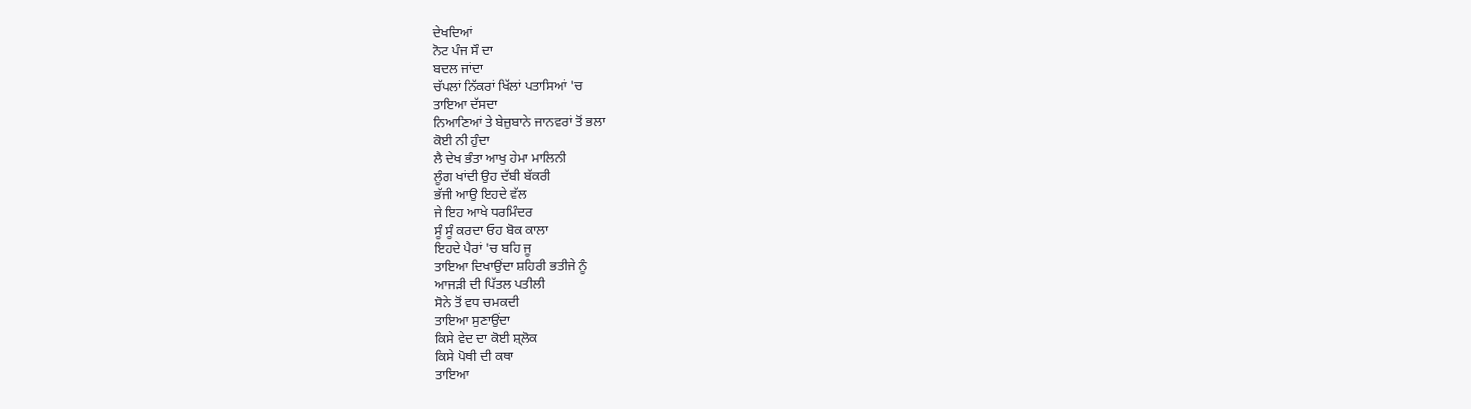ਦੇਖਦਿਆਂ
ਨੋਟ ਪੰਜ ਸੌ ਦਾ
ਬਦਲ ਜਾਂਦਾ
ਚੱਪਲਾਂ ਨਿੱਕਰਾਂ ਖਿੱਲਾਂ ਪਤਾਸਿਆਂ 'ਚ
ਤਾਇਆ ਦੱਸਦਾ
ਨਿਆਣਿਆਂ ਤੇ ਬੇਜ਼ੁਬਾਨੇ ਜਾਨਵਰਾਂ ਤੋਂ ਭਲਾ
ਕੋਈ ਨੀ ਹੁੰਦਾ
ਲੈ ਦੇਖ ਭੰਤਾ ਆਖੁ ਹੇਮਾ ਮਾਲਿਨੀ
ਲੂੰਗ ਖਾਂਦੀ ਉਹ ਦੱਬੀ ਬੱਕਰੀ
ਭੱਜੀ ਆਉ ਇਹਦੇ ਵੱਲ
ਜੇ ਇਹ ਆਖੇ ਧਰਮਿੰਦਰ
ਸੂੰ ਸੂੰ ਕਰਦਾ ਓਹ ਬੋਕ ਕਾਲਾ
ਇਹਦੇ ਪੈਰਾਂ 'ਚ ਬਹਿ ਜੂ
ਤਾਇਆ ਦਿਖਾਉਂਦਾ ਸ਼ਹਿਰੀ ਭਤੀਜੇ ਨੂੰ
ਆਜੜੀ ਦੀ ਪਿੱਤਲ ਪਤੀਲੀ
ਸੋਨੇ ਤੋਂ ਵਧ ਚਮਕਦੀ
ਤਾਇਆ ਸੁਣਾਉਂਦਾ
ਕਿਸੇ ਵੇਦ ਦਾ ਕੋਈ ਸ਼੍ਲੋਕ
ਕਿਸੇ ਪੋਥੀ ਦੀ ਕਥਾ
ਤਾਇਆ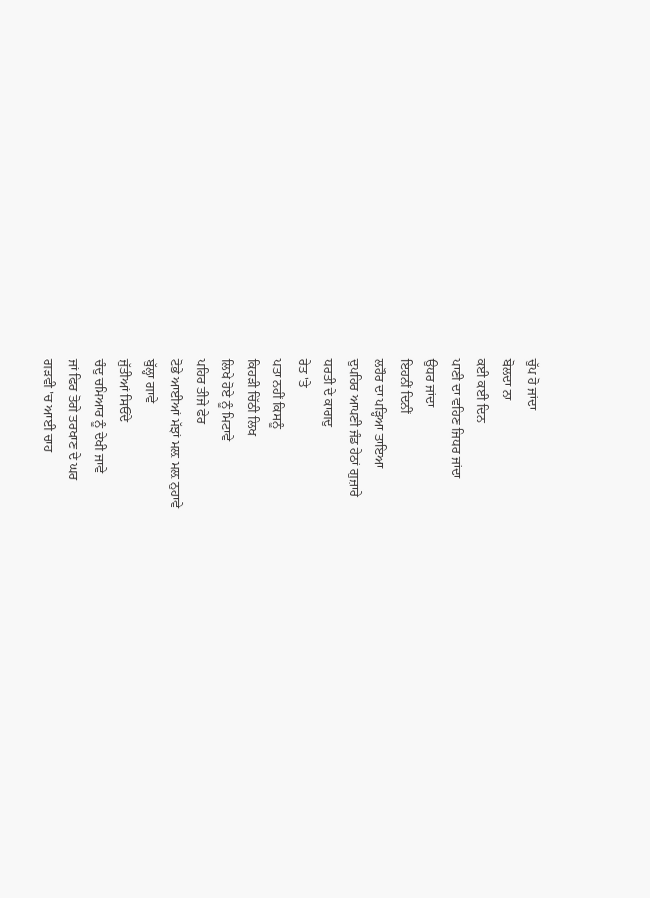ਚੁੱਪ ਹੋ ਜਾਂਦਾ
ਬੋਲਦਾ ਨਾ
ਕਈ ਕਈ ਦਿਨ
ਪਾਣੀ ਦਾ ਵਹਿਣ ਜਿਧਰ ਜਾਂਦਾ
ਉਧਰ ਜਾਂਦਾ
ਇਹਨੀਂ ਦਿਨੀਂ
ਲਹੌਰ ਦਾ ਪੜ੍ਹਿਆ ਤਾਇਆ
ਦੁਪਹਿਰ ਆਪਣੀ ਜੰਡ ਹੇਠਾਂ ਗੁਜ਼ਾਰੇ
ਧਰਤੀ ਦੇ ਕਾਗਦੁ
ਰੇਤ 'ਤੇ
ਪਤਾ ਨਹੀਂ ਕਿਸਨੂੰ
ਕਿਹੜੀ ਚਿੱਠੀ ਲਿਖ
ਲਿਖੇ ਹੋਏ ਨੂੰ ਮਿਟਾਵੇ
ਪਹਿਰ ਤੀਜੇ ਫੇਰ
ਟੋਭੇ ਆਈਆਂ ਮੱਝਾਂ ਮਲ਼ ਮਲ਼ ਨੁਹਾਵੇ
ਬੁੱਲ੍ਹਾ ਗਾਵੇ
ਜੁੱਤੀਆਂ ਸਿਓਂਦੇ
ਚੰਦੁ ਚਮਿਆਰ ਨੂੰ ਦੇਖੀ ਜਾਵੇ
ਜਾਂ ਫਿਰ ਤੋਗੇ ਤਰਖਾਣ ਦੇ ਘਰ
ਗੜਵੀ 'ਚ ਆਈ ਚਾਹ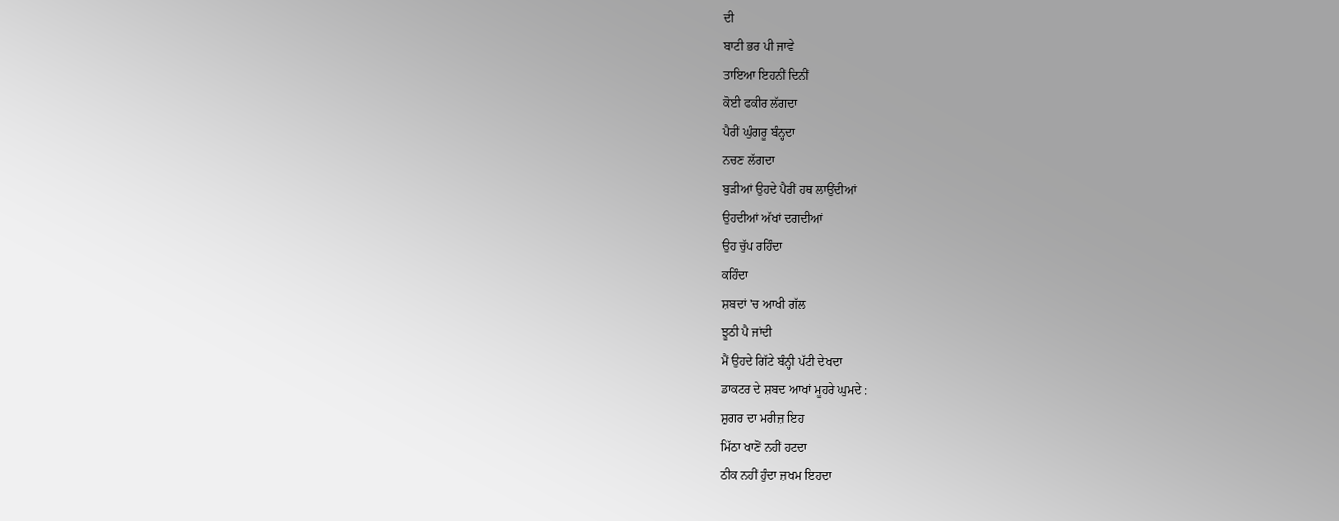ਦੀ
ਬਾਟੀ ਭਰ ਪੀ ਜਾਵੇ
ਤਾਇਆ ਇਹਨੀਂ ਦਿਨੀਂ
ਕੋਈ ਫਕੀਰ ਲੱਗਦਾ
ਪੈਰੀਂ ਘੁੰਗਰੂ ਬੰਨ੍ਹਦਾ
ਨਚਣ ਲੱਗਦਾ
ਬੁੜੀਆਂ ਉਹਦੇ ਪੈਰੀਂ ਹਥ ਲਾਉਂਦੀਆਂ
ਉਹਦੀਆਂ ਅੱਖਾਂ ਦਗਦੀਆਂ
ਉਹ ਚੁੱਪ ਰਹਿੰਦਾ
ਕਹਿੰਦਾ
ਸ਼ਬਦਾਂ 'ਚ ਆਖੀ ਗੱਲ
ਝੂਠੀ ਪੈ ਜਾਂਦੀ
ਮੈਂ ਉਹਦੇ ਗਿੱਟੇ ਬੰਨ੍ਹੀ ਪੱਟੀ ਦੇਖਦਾ
ਡਾਕਟਰ ਦੇ ਸ਼ਬਦ ਆਖਾਂ ਮੂਹਰੇ ਘੁਮਦੇ :
ਸ਼ੁਗਰ ਦਾ ਮਰੀਜ਼ ਇਹ
ਮਿੱਠਾ ਖਾਣੋਂ ਨਹੀਂ ਹਟਦਾ
ਠੀਕ ਨਹੀਂ ਹੁੰਦਾ ਜ਼ਖਮ ਇਹਦਾ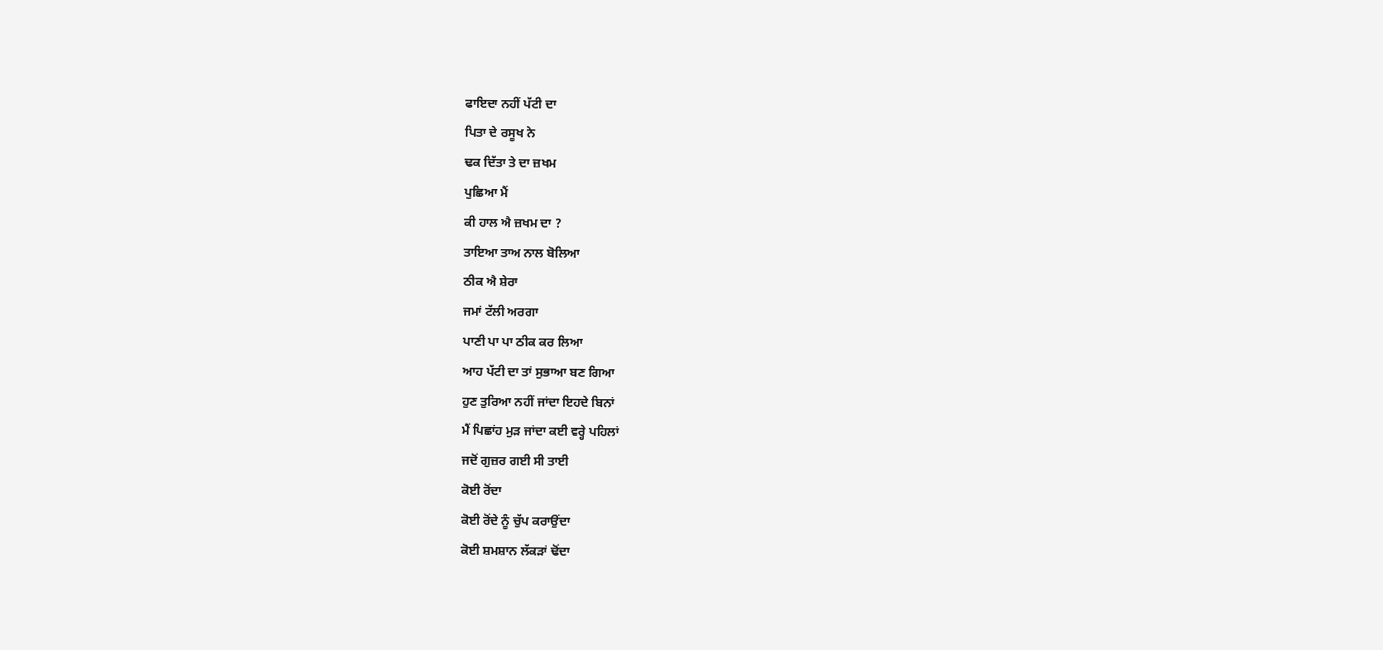ਫਾਇਦਾ ਨਹੀਂ ਪੱਟੀ ਦਾ
ਪਿਤਾ ਦੇ ਰਸੂਖ ਨੇ
ਢਕ ਦਿੱਤਾ ਤੇ ਦਾ ਜ਼ਖਮ
ਪੁਛਿਆ ਮੈਂ
ਕੀ ਹਾਲ ਐ ਜ਼ਖਮ ਦਾ ?
ਤਾਇਆ ਤਾਅ ਨਾਲ ਬੋਲਿਆ
ਠੀਕ ਐ ਸ਼ੇਰਾ
ਜਮਾਂ ਟੱਲੀ ਅਰਗਾ
ਪਾਣੀ ਪਾ ਪਾ ਠੀਕ ਕਰ ਲਿਆ
ਆਹ ਪੱਟੀ ਦਾ ਤਾਂ ਸੁਭਾਆ ਬਣ ਗਿਆ
ਹੁਣ ਤੁਰਿਆ ਨਹੀਂ ਜਾਂਦਾ ਇਹਦੇ ਬਿਨਾਂ
ਮੈਂ ਪਿਛਾਂਹ ਮੁੜ ਜਾਂਦਾ ਕਈ ਵਰ੍ਹੇ ਪਹਿਲਾਂ
ਜਦੋਂ ਗੁਜ਼ਰ ਗਈ ਸੀ ਤਾਈ
ਕੋਈ ਰੋਂਦਾ
ਕੋਈ ਰੋਂਦੇ ਨੂੰ ਚੁੱਪ ਕਰਾਉਂਦਾ
ਕੋਈ ਸ਼ਮਸ਼ਾਨ ਲੱਕੜਾਂ ਢੋਂਦਾ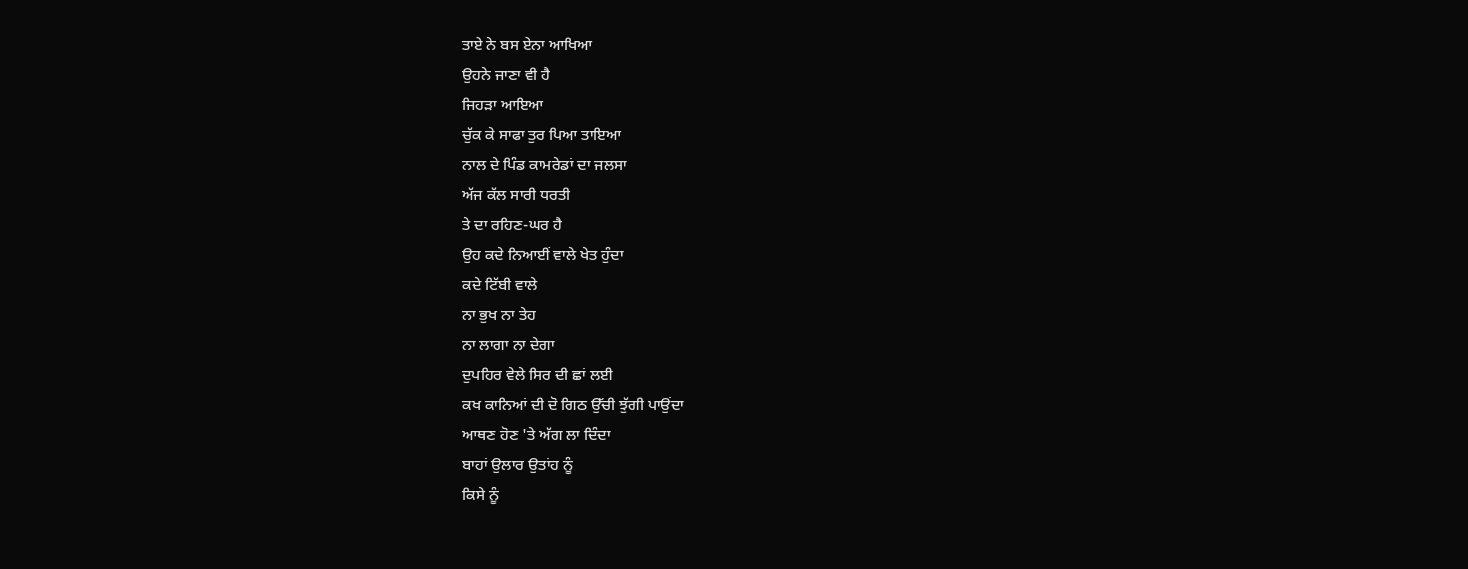ਤਾਏ ਨੇ ਬਸ ਏਨਾ ਆਖਿਆ
ਉਹਨੇ ਜਾਣਾ ਵੀ ਹੈ
ਜਿਹੜਾ ਆਇਆ
ਚੁੱਕ ਕੇ ਸਾਫਾ ਤੁਰ ਪਿਆ ਤਾਇਆ
ਨਾਲ ਦੇ ਪਿੰਡ ਕਾਮਰੇਡਾਂ ਦਾ ਜਲਸਾ
ਅੱਜ ਕੱਲ ਸਾਰੀ ਧਰਤੀ
ਤੇ ਦਾ ਰਹਿਣ-ਘਰ ਹੈ
ਉਹ ਕਦੇ ਨਿਆਈਂ ਵਾਲੇ ਖੇਤ ਹੁੰਦਾ
ਕਦੇ ਟਿੱਬੀ ਵਾਲੇ
ਨਾ ਭੁਖ ਨਾ ਤੇਹ
ਨਾ ਲਾਗਾ ਨਾ ਦੇਗਾ
ਦੁਪਹਿਰ ਵੇਲੇ ਸਿਰ ਦੀ ਛਾਂ ਲਈ
ਕਖ ਕਾਨਿਆਂ ਦੀ ਦੋ ਗਿਠ ਉੱਚੀ ਝੁੱਗੀ ਪਾਉਂਦਾ
ਆਥਣ ਹੋਣ 'ਤੇ ਅੱਗ ਲਾ ਦਿੰਦਾ
ਬਾਹਾਂ ਉਲਾਰ ਉਤਾਂਹ ਨੂੰ
ਕਿਸੇ ਨੂੰ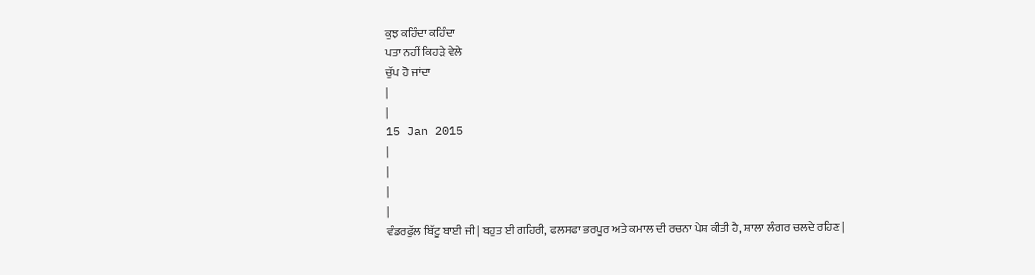ਕੁਝ ਕਹਿੰਦਾ ਕਹਿੰਦਾ
ਪਤਾ ਨਹੀਂ ਕਿਹੜੇ ਵੇਲੇ
ਚੁੱਪ ਹੋ ਜਾਂਦਾ
|
|
15 Jan 2015
|
|
|
|
ਵੰਡਰਫੁੱਲ ਬਿੱਟੂ ਬਾਈ ਜੀ | ਬਹੁਤ ਈ ਗਹਿਰੀ, ਫਲਸਫਾ ਭਰਪੂਰ ਅਤੇ ਕਮਾਲ ਦੀ ਰਚਨਾ ਪੇਸ਼ ਕੀਤੀ ਹੈ, ਸ਼ਾਲਾ ਲੰਗਰ ਚਲਦੇ ਰਹਿਣ |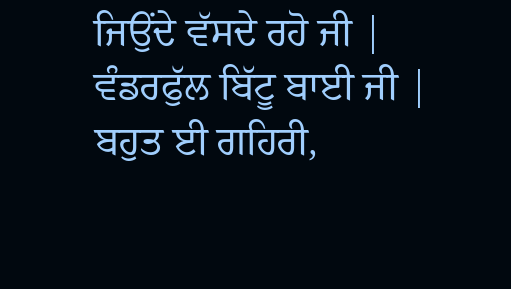ਜਿਉਂਦੇ ਵੱਸਦੇ ਰਹੋ ਜੀ |
ਵੰਡਰਫੁੱਲ ਬਿੱਟੂ ਬਾਈ ਜੀ | ਬਹੁਤ ਈ ਗਹਿਰੀ,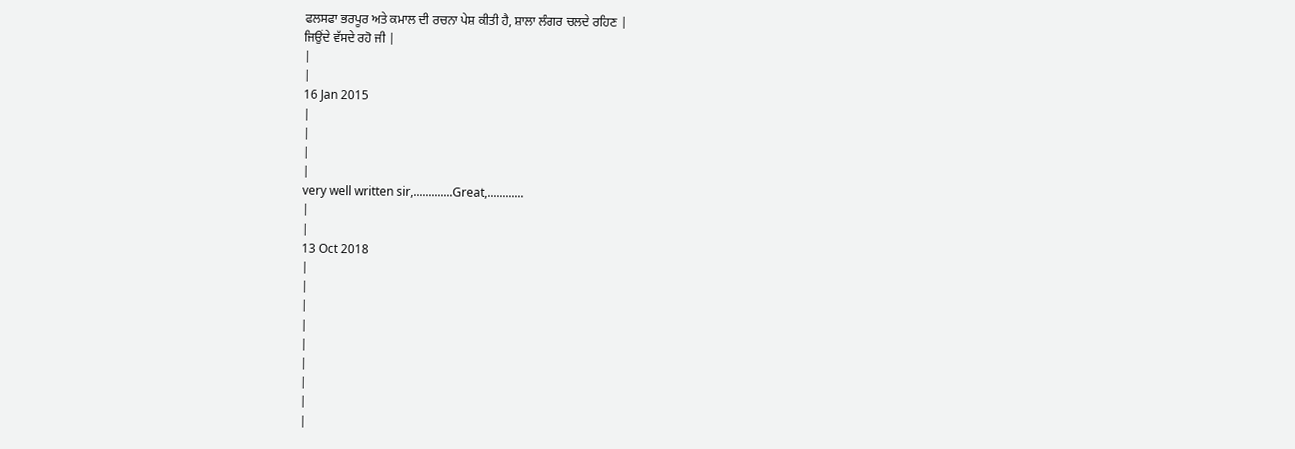ਫਲਸਫਾ ਭਰਪੂਰ ਅਤੇ ਕਮਾਲ ਦੀ ਰਚਨਾ ਪੇਸ਼ ਕੀਤੀ ਹੈ, ਸ਼ਾਲਾ ਲੰਗਰ ਚਲਦੇ ਰਹਿਣ |
ਜਿਉਂਦੇ ਵੱਸਦੇ ਰਹੋ ਜੀ |
|
|
16 Jan 2015
|
|
|
|
very well written sir,.............Great,............
|
|
13 Oct 2018
|
|
|
|
|
|
|
|
|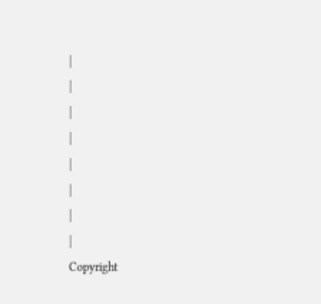|
|
|
|
|
|
|
|
Copyright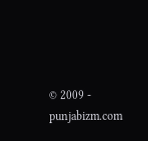© 2009 - punjabizm.com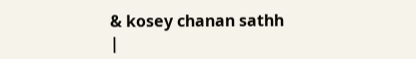& kosey chanan sathh
|